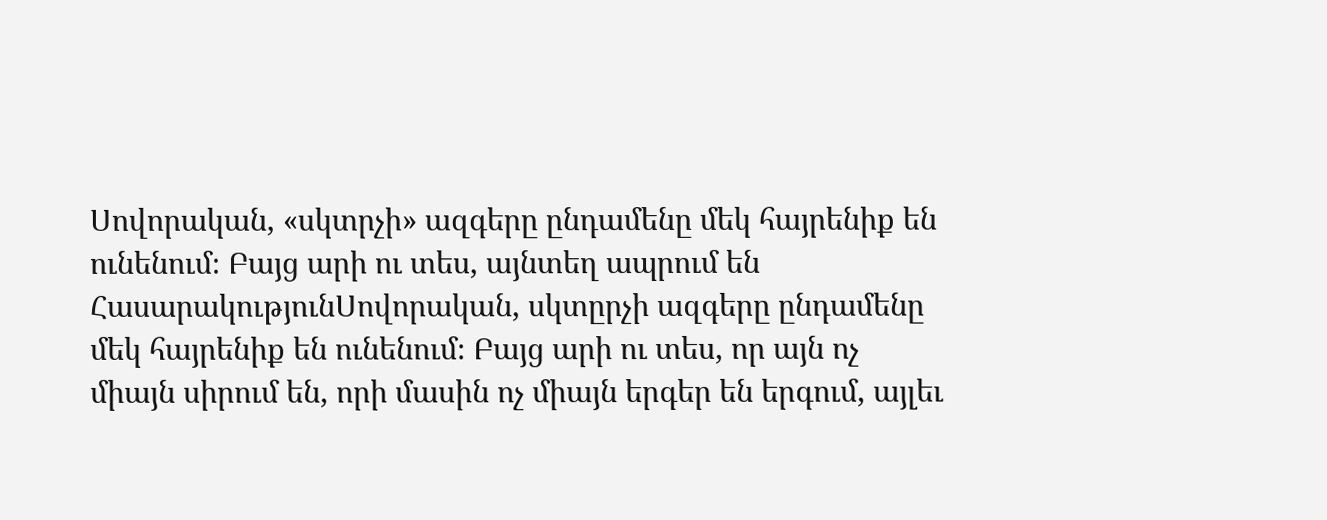Սովորական, «սկտրչի» ազգերը ընդամենը մեկ հայրենիք են ունենում։ Բայց արի ու տես, այնտեղ ապրում են
ՀասարակությունՍովորական, սկտըրչի ազգերը ընդամենը մեկ հայրենիք են ունենում։ Բայց արի ու տես, որ այն ոչ միայն սիրում են, որի մասին ոչ միայն երգեր են երգում, այլեւ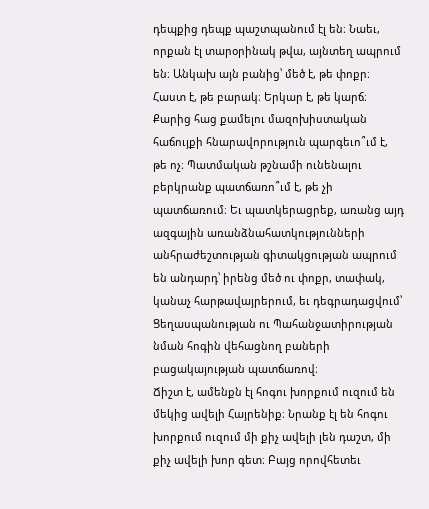դեպքից դեպք պաշտպանում էլ են։ Նաեւ, որքան էլ տարօրինակ թվա, այնտեղ ապրում են։ Անկախ այն բանից՝ մեծ է, թե փոքր։ Հաստ է, թե բարակ։ Երկար է, թե կարճ։ Քարից հաց քամելու մազոխիստական հաճույքի հնարավորություն պարգեւո՞ւմ է, թե ոչ։ Պատմական թշնամի ունենալու բերկրանք պատճառո՞ւմ է, թե չի պատճառում։ Եւ պատկերացրեք, առանց այդ ազգային առանձնահատկությունների անհրաժեշտության գիտակցության ապրում են անդարդ՝ իրենց մեծ ու փոքր, տափակ, կանաչ հարթավայրերում, եւ դեգրադացվում՝ Ցեղասպանության ու Պահանջատիրության նման հոգին վեհացնող բաների բացակայության պատճառով։
Ճիշտ է, ամենքն էլ հոգու խորքում ուզում են մեկից ավելի Հայրենիք։ Նրանք էլ են հոգու խորքում ուզում մի քիչ ավելի լեն դաշտ, մի քիչ ավելի խոր գետ։ Բայց որովհետեւ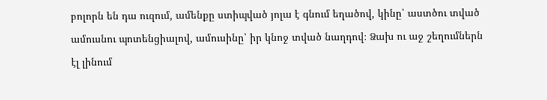բոլորն են դա ուզում, ամենքը ստիպված յոլա է գնում եղածով, կինը՝ աստծու տված ամուսնու պոտենցիալով, ամուսինը՝ իր կնոջ տված նաղդով։ Ձախ ու աջ շեղումներն էլ լինում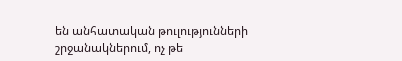են անհատական թուլությունների շրջանակներում, ոչ թե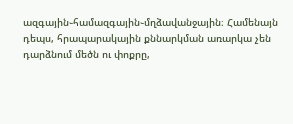ազգային֊համազգային֊մղձավանջային։ Համենայն դեպս, հրապարակային քննարկման առարկա չեն դարձնում մեծն ու փոքրը,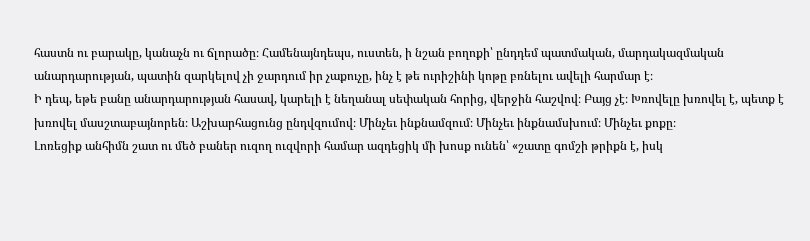հաստն ու բարակը, կանաչն ու ճլորածը։ Համենայնդեպս, ուստեն, ի նշան բողոքի՝ ընդդեմ պատմական, մարդակազմական անարդարության, պատին զարկելով չի ջարդում իր չաքուչը, ինչ է թե ուրիշինի կոթը բռնելու ավելի հարմար է։
Ի դեպ, եթե բանը անարդարության հասավ, կարելի է նեղանալ սեփական հորից, վերջին հաշվով։ Բայց չէ։ Խռովելը խռովել է, պետք է խռովել մասշտաբայնորեն։ Աշխարհացունց ընդվզումով։ Մինչեւ ինքնամզում։ Մինչեւ ինքնամսխում։ Մինչեւ քոքը։
Լոռեցիք անհիմն շատ ու մեծ բաներ ուզող ուզվորի համար ազդեցիկ մի խոսք ունեն՝ «շատը գոմշի թրիքն է, իսկ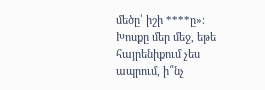մեծը՝ իշի ****ը»։ Խոսքը մեր մեջ, եթե հայրենիքում չես ապրում, ի՞նչ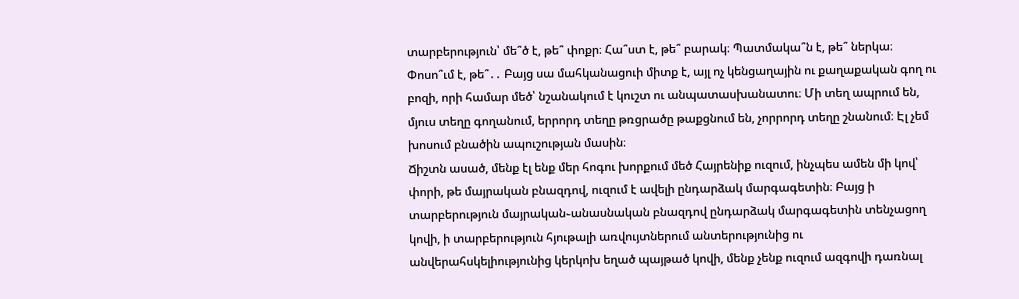տարբերություն՝ մե՞ծ է, թե՞ փոքր։ Հա՞ստ է, թե՞ բարակ։ Պատմակա՞ն է, թե՞ ներկա։ Փոսո՞ւմ է, թե՞․․ Բայց սա մահկանացուի միտք է, այլ ոչ կենցաղային ու քաղաքական գող ու բոզի, որի համար մեծ՝ նշանակում է կուշտ ու անպատասխանատու։ Մի տեղ ապրում են, մյուս տեղը գողանում, երրորդ տեղը թռցրածը թաքցնում են, չորրորդ տեղը շնանում։ Էլ չեմ խոսում բնածին ապուշության մասին։
Ճիշտն ասած, մենք էլ ենք մեր հոգու խորքում մեծ Հայրենիք ուզում, ինչպես ամեն մի կով՝ փորի, թե մայրական բնազդով, ուզում է ավելի ընդարձակ մարգագետին։ Բայց ի տարբերություն մայրական֊անասնական բնազդով ընդարձակ մարգագետին տենչացող կովի, ի տարբերություն հյութալի առվույտներում անտերությունից ու անվերահսկելիությունից կերկոխ եղած պայթած կովի, մենք չենք ուզում ազգովի դառնալ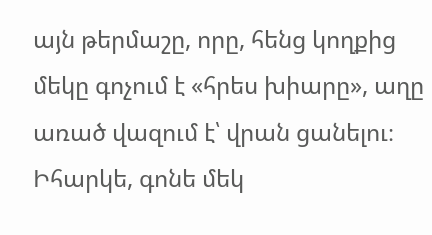այն թերմաշը, որը, հենց կողքից մեկը գոչում է «հրես խիարը», աղը առած վազում է՝ վրան ցանելու։ Իհարկե, գոնե մեկ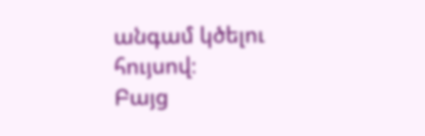անգամ կծելու հույսով։
Բայց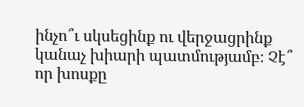ինչո՞ւ սկսեցինք ու վերջացրինք կանաչ խիարի պատմությամբ։ Չէ՞ որ խոսքը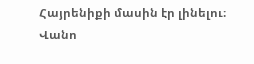Հայրենիքի մասին էր լինելու։
Վանո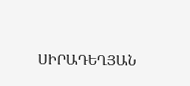ՍԻՐԱԴԵՂՅԱՆ